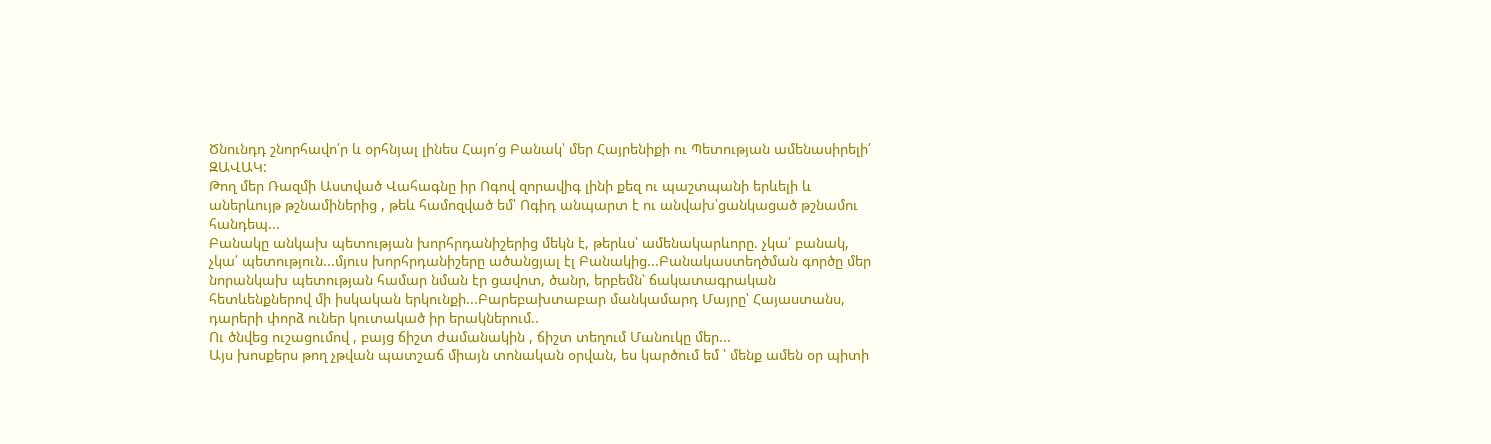Ծնունդդ շնորհավո՛ր և օրհնյալ լինես Հայո՛ց Բանակ՝ մեր Հայրենիքի ու Պետության ամենասիրելի՛ ԶԱՎԱԿ:
Թող մեր Ռազմի Աստված Վահագնը իր Ոգով զորավիգ լինի քեզ ու պաշտպանի երևելի և աներևույթ թշնամիներից , թեև համոզված եմ՝ Ոգիդ անպարտ է ու անվախ՝ցանկացած թշնամու հանդեպ...
Բանակը անկախ պետության խորհրդանիշերից մեկն է, թերևս՝ ամենակարևորը. չկա՛ բանակ, չկա՛ պետություն...մյուս խորհրդանիշերը ածանցյալ էլ Բանակից...Բանակաստեղծման գործը մեր նորանկախ պետության համար նման էր ցավոտ, ծանր, երբեմն՝ ճակատագրական հետևենքներով մի իսկական երկունքի...Բարեբախտաբար մանկամարդ Մայրը՝ Հայաստանս, դարերի փորձ ուներ կուտակած իր երակներում..
Ու ծնվեց ուշացումով , բայց ճիշտ ժամանակին , ճիշտ տեղում Մանուկը մեր...
Այս խոսքերս թող չթվան պատշաճ միայն տոնական օրվան, ես կարծում եմ ՝ մենք ամեն օր պիտի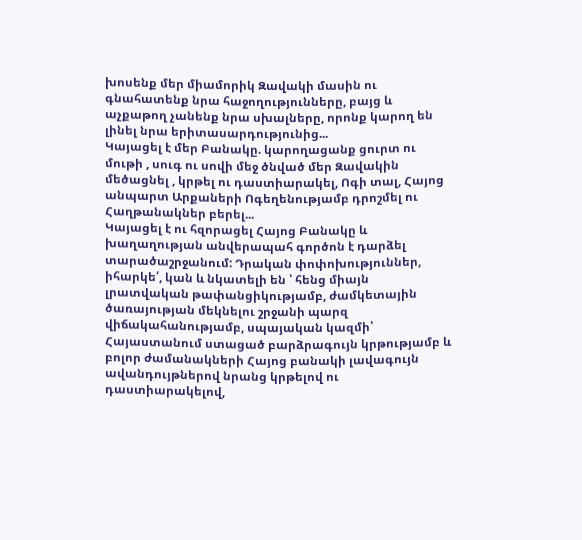խոսենք մեր միամորիկ Զավակի մասին ու գնահատենք նրա հաջողությունները, բայց և աչքաթող չանենք նրա սխալները, որոնք կարող են լինել նրա երիտասարդությունից...
Կայացել է մեր Բանակը. կարողացանք ցուրտ ու մութի , սուգ ու սովի մեջ ծնված մեր Զավակին մեծացնել , կրթել ու դաստիարակել, Ոգի տալ, Հայոց անպարտ Արքաների Ոգեղենությամբ դրոշմել ու Հաղթանակներ բերել...
Կայացել է ու հզորացել Հայոց Բանակը և խաղաղության անվերապահ գործոն է դարձել տարածաշրջանում: Դրական փոփոխություններ, իհարկե՛, կան և նկատելի են ՝ հենց միայն լրատվական թափանցիկությամբ, ժամկետային ծառայության մեկնելու շրջանի պարզ վիճակահանությամբ, սպայական կազմի՝ Հայաստանում ստացած բարձրագույն կրթությամբ և բոլոր ժամանակների Հայոց բանակի լավագույն ավանդույթներով նրանց կրթելով ու դաստիարակելով,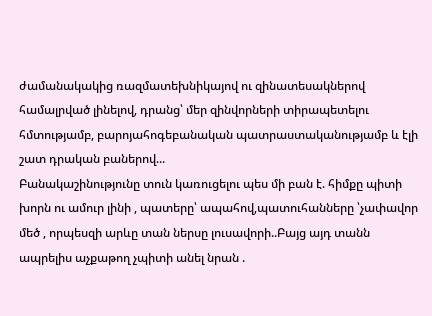ժամանակակից ռազմատեխնիկայով ու զինատեսակներով համալրված լինելով, դրանց՝ մեր զինվորների տիրապետելու հմտությամբ, բարոյահոգեբանական պատրաստականությամբ և էլի շատ դրական բաներով...
Բանակաշինությունը տուն կառուցելու պես մի բան է. հիմքը պիտի խորն ու ամուր լինի , պատերը՝ ապահով,պատուհանները ՝չափավոր մեծ , որպեսզի արևը տան ներսը լուսավորի..Բայց այդ տանն ապրելիս աչքաթող չպիտի անել նրան .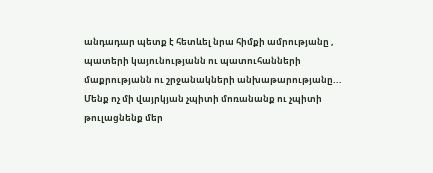անդադար պետք է հետևել նրա հիմքի ամրությանը , պատերի կայունությանն ու պատուհանների մաքրությանն ու շրջանակների անխաթարությանը...
Մենք ոչ մի վայրկյան չպիտի մոռանանք ու չպիտի թուլացնենք մեր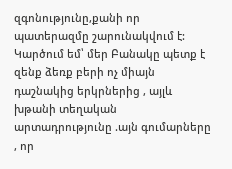զգոնությունը,քանի որ պատերազմը շարունակվում է: Կարծում եմ՝ մեր Բանակը պետք է զենք ձեռք բերի ոչ միայն դաշնակից երկրներից , այլև խթանի տեղական արտադրությունը .այն գումարները , որ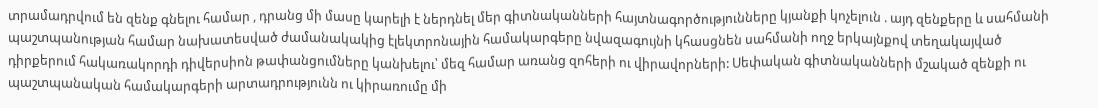տրամադրվում են զենք գնելու համար , դրանց մի մասը կարելի է ներդնել մեր գիտնականների հայտնագործությունները կյանքի կոչելուն . այդ զենքերը և սահմանի պաշտպանության համար նախատեսված ժամանակակից էլեկտրոնային համակարգերը նվազագույնի կհասցնեն սահմանի ողջ երկայնքով տեղակայված դիրքերում հակառակորդի դիվերսիոն թափանցումները կանխելու՝ մեզ համար առանց զոհերի ու վիրավորների: Սեփական գիտնականների մշակած զենքի ու պաշտպանական համակարգերի արտադրությունն ու կիրառումը մի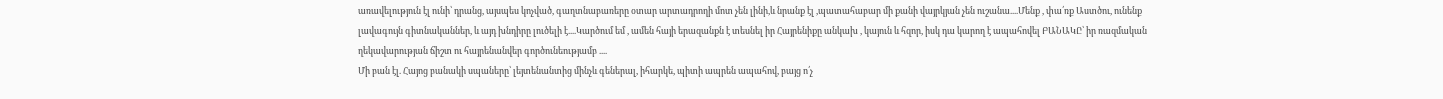առավելություն էլ ունի՝ դրանց, այսպես կոչված, գաղտնաբառերը օտար արտադրողի մոտ չեն լինի,և նրանք էլ ,պատահաբար մի քանի վայրկյան չեն ուշանա....Մենք , փա՛ռք Աստծու, ունենք լավագույն գիտնականներ, և այդ խնդիրը լուծելի է....Կարծում եմ , ամեն հայի երազանքն է տեսնել իր Հայրենիքը անկախ , կայուն և հզոր, իսկ դա կարող է ապահովել ԲԱՆԱԿԸ՝ իր ռազմական ղեկավարության ճիշտ ու հայրենանվեր գործունեությամբ ....
Մի բան էլ. Հայոց բանակի սպաները՝ լեյտենանտից մինչև գեներալ, իհարկե, պիտի ապրեն ապահով, բայց ո՛չ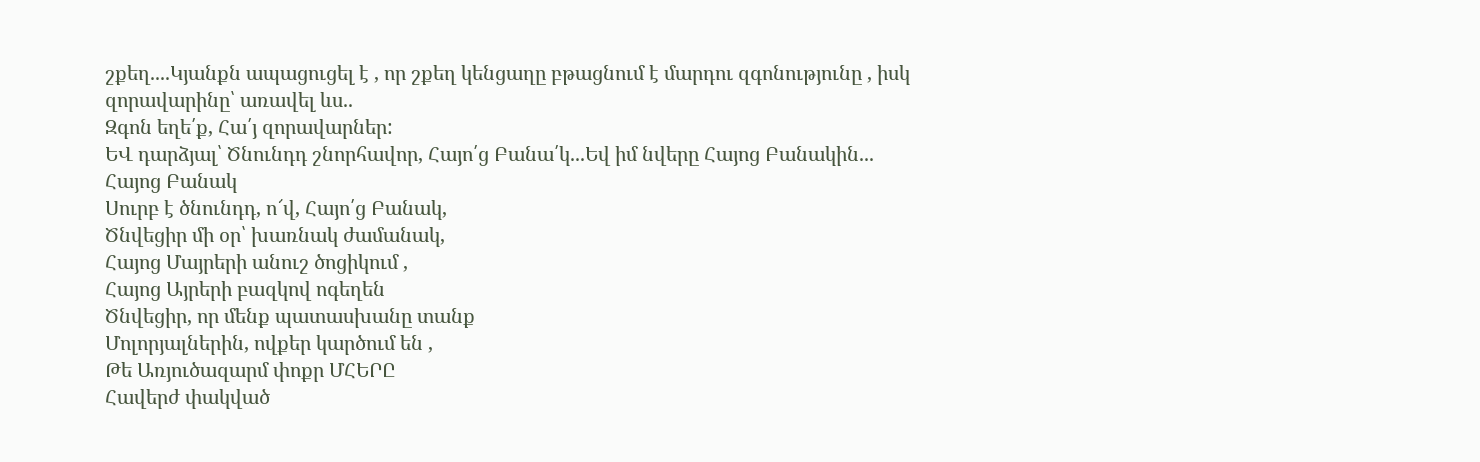շքեղ....Կյանքն ապացուցել է , որ շքեղ կենցաղը բթացնում է մարդու զգոնությունը , իսկ զորավարինը՝ առավել ևս..
Զգոն եղե՛ք, Հա՛յ զորավարներ:
ԵՎ դարձյալ՝ Ծնունդդ շնորհավոր, Հայո՛ց Բանա՛կ...Եվ իմ նվերը Հայոց Բանակին...
Հայոց Բանակ
Սուրբ է ծնունդդ, ո՜վ, Հայո՛ց Բանակ,
Ծնվեցիր մի օր՝ խառնակ ժամանակ,
Հայոց Մայրերի անուշ ծոցիկում ,
Հայոց Այրերի բազկով ոգեղեն
Ծնվեցիր, որ մենք պատասխանը տանք
Մոլորյալներին, ովքեր կարծում են ,
Թե Առյուծազարմ փոքր ՄՀԵՐԸ
Հավերժ փակված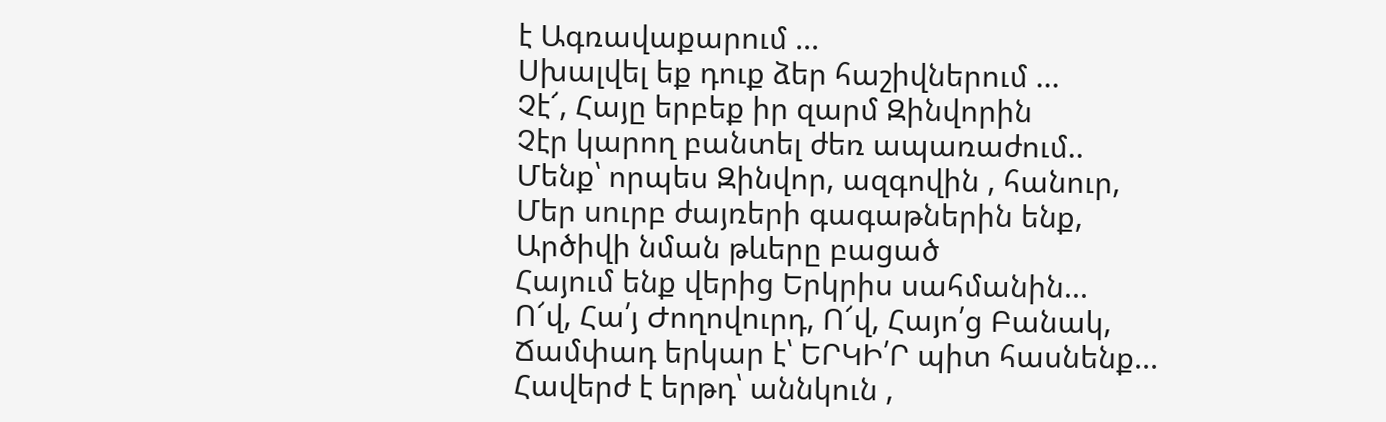է Ագռավաքարում ...
Սխալվել եք դուք ձեր հաշիվներում ...
Չէ՜, Հայը երբեք իր զարմ Զինվորին
Չէր կարող բանտել ժեռ ապառաժում..
Մենք՝ որպես Զինվոր, ազգովին , հանուր,
Մեր սուրբ ժայռերի գագաթներին ենք,
Արծիվի նման թևերը բացած
Հայում ենք վերից Երկրիս սահմանին...
Ո՜վ, Հա՛յ Ժողովուրդ, Ո՜վ, Հայո՛ց Բանակ,
Ճամփադ երկար է՝ ԵՐԿԻ՛Ր պիտ հասնենք...
Հավերժ է երթդ՝ աննկուն ,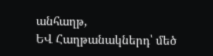անհաղթ,
ԵՎ Հաղթանակներդ՝ մեծ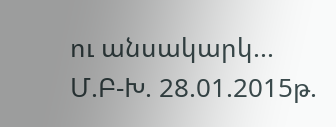ու անսակարկ...
Մ.Բ-Խ. 28.01.2015թ.